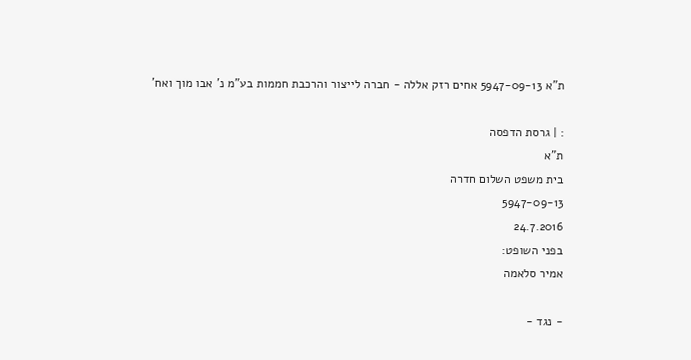ת"א 5947-09-13 אחים רזק אללה - חברה לייצור והרכבת חממות בע"מ נ' אבו מוך ואח'

: | גרסת הדפסה
ת"א
בית משפט השלום חדרה
5947-09-13
24.7.2016
בפני השופט:
אמיר סלאמה

- נגד -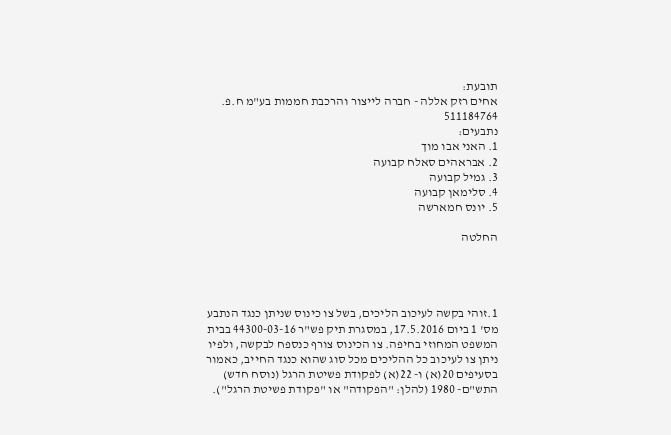תובעת:
אחים רזק אללה - חברה לייצור והרכבת חממות בע"מ ח.פ. 511184764
נתבעים:
1. האני אבו מוך
2. אבראהים סאלח קבועה
3. גמיל קבועה
4. סלימאן קבועה
5. יונס חמארשה

החלטה




1.זוהי בקשה לעיכוב הליכים, בשל צו כינוס שניתן כנגד הנתבע מס' 1 ביום 17.5.2016, במסגרת תיק פש"ר 44300-03-16 בבית המשפט המחוזי בחיפה. צו הכינוס צורף כנספח לבקשה, ולפיו ניתן צו לעיכוב כל ההליכים מכל סוג שהוא כנגד החייב, כאמור בסעיפים 20(א) ו- 22(א) לפקודת פשיטת הרגל (נוסח חדש) התש"ם- 1980 (להלן: "הפקודה" או "פקודת פשיטת הרגל").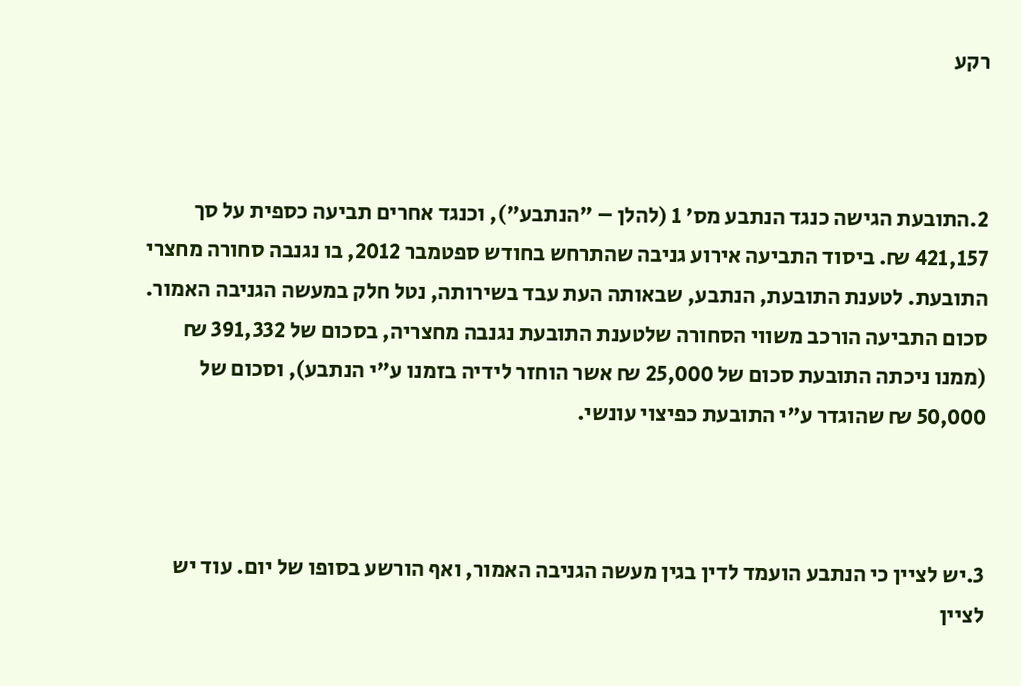רקע



2.התובעת הגישה כנגד הנתבע מס' 1 (להלן – "הנתבע"), וכנגד אחרים תביעה כספית על סך 421,157 ₪. ביסוד התביעה אירוע גניבה שהתרחש בחודש ספטמבר 2012, בו נגנבה סחורה מחצרי התובעת. לטענת התובעת, הנתבע, שבאותה העת עבד בשירותה, נטל חלק במעשה הגניבה האמור. סכום התביעה הורכב משווי הסחורה שלטענת התובעת נגנבה מחצריה, בסכום של 391,332 ₪ (ממנו ניכתה התובעת סכום של 25,000 ₪ אשר הוחזר לידיה בזמנו ע"י הנתבע), וסכום של 50,000 ₪ שהוגדר ע"י התובעת כפיצוי עונשי.



3.יש לציין כי הנתבע הועמד לדין בגין מעשה הגניבה האמור, ואף הורשע בסופו של יום. עוד יש לציין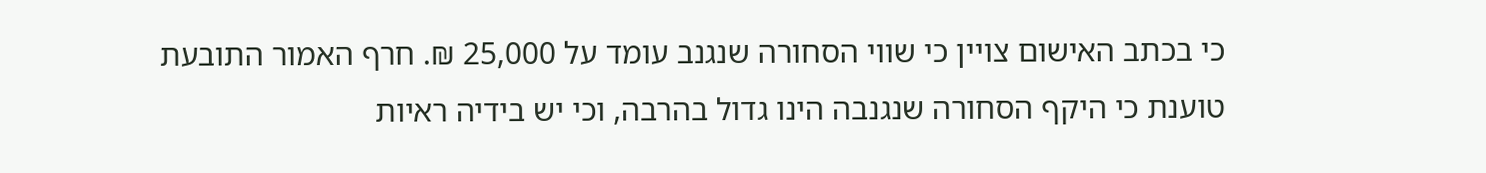כי בכתב האישום צויין כי שווי הסחורה שנגנב עומד על 25,000 ₪. חרף האמור התובעת טוענת כי היקף הסחורה שנגנבה הינו גדול בהרבה, וכי יש בידיה ראיות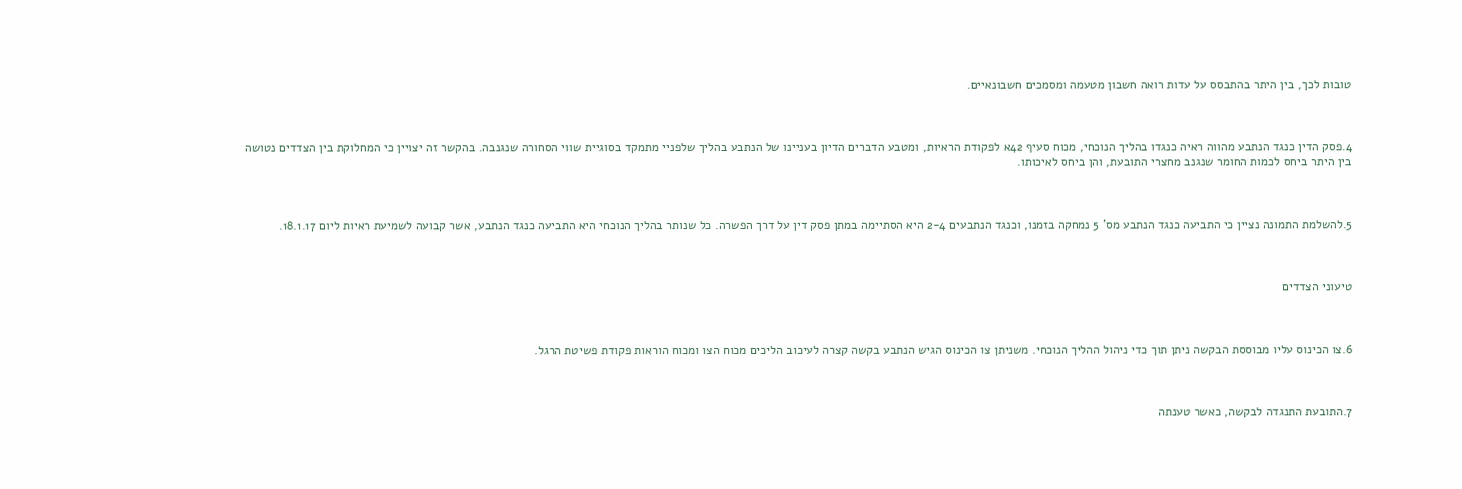טובות לכך, בין היתר בהתבסס על עדות רואה חשבון מטעמה ומסמכים חשבונאיים.



4.פסק הדין כנגד הנתבע מהווה ראיה כנגדו בהליך הנוכחי, מכוח סעיף 42א לפקודת הראיות, ומטבע הדברים הדיון בעניינו של הנתבע בהליך שלפניי מתמקד בסוגיית שווי הסחורה שנגנבה. בהקשר זה יצויין כי המחלוקת בין הצדדים נטושה בין היתר ביחס לכמות החומר שנגנב מחצרי התובעת, והן ביחס לאיכותו.



5.להשלמת התמונה נציין כי התביעה כנגד הנתבע מס' 5 נמחקה בזמנו, וכנגד הנתבעים 2-4 היא הסתיימה במתן פסק דין על דרך הפשרה. כל שנותר בהליך הנוכחי היא התביעה כנגד הנתבע, אשר קבועה לשמיעת ראיות ליום 18.1.17.



טיעוני הצדדים



6.צו הכינוס עליו מבוססת הבקשה ניתן תוך כדי ניהול ההליך הנוכחי. משניתן צו הכינוס הגיש הנתבע בקשה קצרה לעיכוב הליכים מכוח הצו ומכוח הוראות פקודת פשיטת הרגל.



7.התובעת התנגדה לבקשה, כאשר טענתה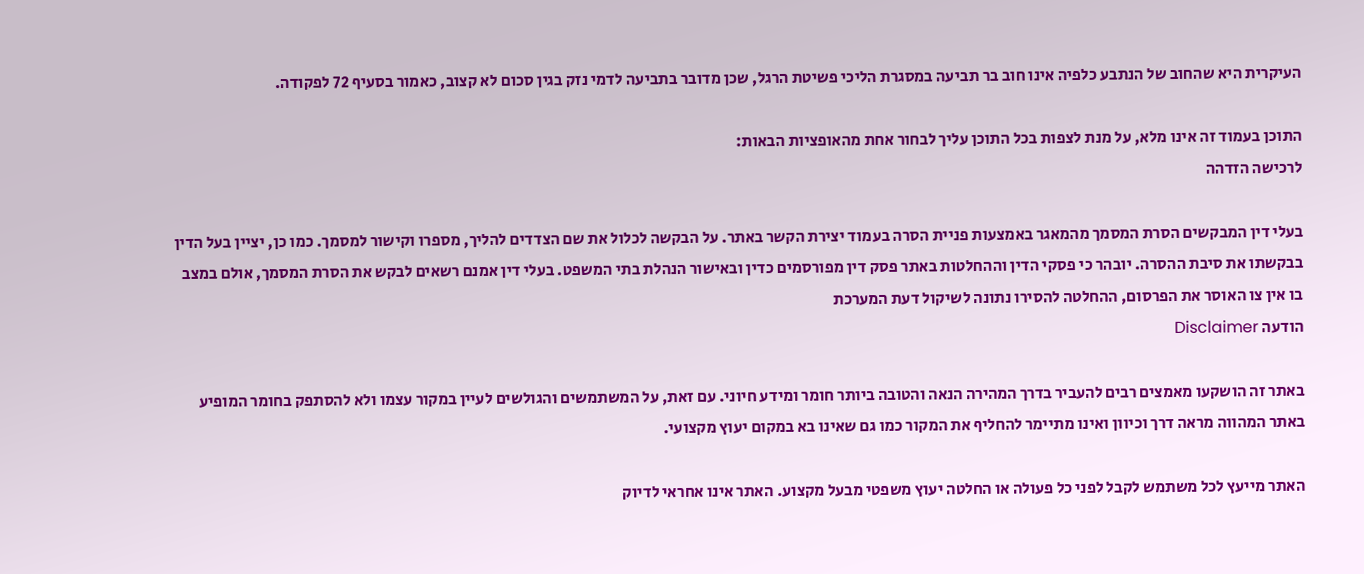העיקרית היא שהחוב של הנתבע כלפיה אינו חוב בר תביעה במסגרת הליכי פשיטת הרגל, שכן מדובר בתביעה לדמי נזק בגין סכום לא קצוב, כאמור בסעיף 72 לפקודה.

התוכן בעמוד זה אינו מלא, על מנת לצפות בכל התוכן עליך לבחור אחת מהאופציות הבאות:
לרכישה הזדהה

בעלי דין המבקשים הסרת המסמך מהמאגר באמצעות פניית הסרה בעמוד יצירת הקשר באתר. על הבקשה לכלול את שם הצדדים להליך, מספרו וקישור למסמך. כמו כן, יציין בעל הדין בבקשתו את סיבת ההסרה. יובהר כי פסקי הדין וההחלטות באתר פסק דין מפורסמים כדין ובאישור הנהלת בתי המשפט. בעלי דין אמנם רשאים לבקש את הסרת המסמך, אולם במצב בו אין צו האוסר את הפרסום, ההחלטה להסירו נתונה לשיקול דעת המערכת
הודעה Disclaimer

באתר זה הושקעו מאמצים רבים להעביר בדרך המהירה הנאה והטובה ביותר חומר ומידע חיוני. עם זאת, על המשתמשים והגולשים לעיין במקור עצמו ולא להסתפק בחומר המופיע באתר המהווה מראה דרך וכיוון ואינו מתיימר להחליף את המקור כמו גם שאינו בא במקום יעוץ מקצועי.

האתר מייעץ לכל משתמש לקבל לפני כל פעולה או החלטה יעוץ משפטי מבעל מקצוע. האתר אינו אחראי לדיוק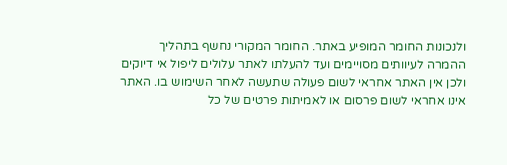ולנכונות החומר המופיע באתר. החומר המקורי נחשף בתהליך ההמרה לעיוותים מסויימים ועד להעלתו לאתר עלולים ליפול אי דיוקים ולכן אין האתר אחראי לשום פעולה שתעשה לאחר השימוש בו. האתר אינו אחראי לשום פרסום או לאמיתות פרטים של כל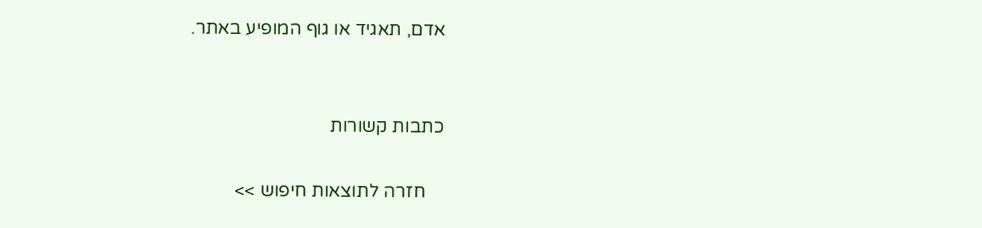אדם, תאגיד או גוף המופיע באתר.


כתבות קשורות

    חזרה לתוצאות חיפוש >>